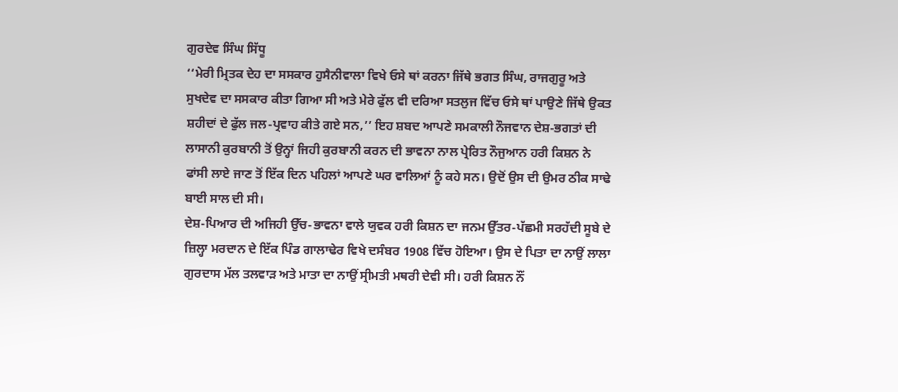ਗੁਰਦੇਵ ਸਿੰਘ ਸਿੱਧੂ
‘‘ਮੇਰੀ ਮ੍ਰਿਤਕ ਦੇਹ ਦਾ ਸਸਕਾਰ ਹੁਸੈਨੀਵਾਲਾ ਵਿਖੇ ਓਸੇ ਥਾਂ ਕਰਨਾ ਜਿੱਥੇ ਭਗਤ ਸਿੰਘ, ਰਾਜਗੁਰੂ ਅਤੇ ਸੁਖਦੇਵ ਦਾ ਸਸਕਾਰ ਕੀਤਾ ਗਿਆ ਸੀ ਅਤੇ ਮੇਰੇ ਫੁੱਲ ਵੀ ਦਰਿਆ ਸਤਲੁਜ ਵਿੱਚ ਓਸੇ ਥਾਂ ਪਾਉਣੇ ਜਿੱਥੇ ਉਕਤ ਸ਼ਹੀਦਾਂ ਦੇ ਫੁੱਲ ਜਲ-ਪ੍ਰਵਾਹ ਕੀਤੇ ਗਏ ਸਨ,’’ ਇਹ ਸ਼ਬਦ ਆਪਣੇ ਸਮਕਾਲੀ ਨੌਜਵਾਨ ਦੇਸ਼-ਭਗਤਾਂ ਦੀ ਲਾਸਾਨੀ ਕੁਰਬਾਨੀ ਤੋਂ ਉਨ੍ਹਾਂ ਜਿਹੀ ਕੁਰਬਾਨੀ ਕਰਨ ਦੀ ਭਾਵਨਾ ਨਾਲ ਪ੍ਰੇਰਿਤ ਨੌਜੁਆਨ ਹਰੀ ਕਿਸ਼ਨ ਨੇ ਫਾਂਸੀ ਲਾਏ ਜਾਣ ਤੋਂ ਇੱਕ ਦਿਨ ਪਹਿਲਾਂ ਆਪਣੇ ਘਰ ਵਾਲਿਆਂ ਨੂੰ ਕਹੇ ਸਨ। ਉਦੋਂ ਉਸ ਦੀ ਉਮਰ ਠੀਕ ਸਾਢੇ ਬਾਈ ਸਾਲ ਦੀ ਸੀ।
ਦੇਸ਼-ਪਿਆਰ ਦੀ ਅਜਿਹੀ ਉੱਚ-ਭਾਵਨਾ ਵਾਲੇ ਯੁਵਕ ਹਰੀ ਕਿਸ਼ਨ ਦਾ ਜਨਮ ਉੱਤਰ-ਪੱਛਮੀ ਸਰਹੱਦੀ ਸੂਬੇ ਦੇ ਜ਼ਿਲ੍ਹਾ ਮਰਦਾਨ ਦੇ ਇੱਕ ਪਿੰਡ ਗਾਲਾਢੇਰ ਵਿਖੇ ਦਸੰਬਰ 1908 ਵਿੱਚ ਹੋਇਆ। ਉਸ ਦੇ ਪਿਤਾ ਦਾ ਨਾਉਂ ਲਾਲਾ ਗੁਰਦਾਸ ਮੱਲ ਤਲਵਾੜ ਅਤੇ ਮਾਤਾ ਦਾ ਨਾਉਂ ਸ੍ਰੀਮਤੀ ਮਥਰੀ ਦੇਵੀ ਸੀ। ਹਰੀ ਕਿਸ਼ਨ ਨੌਂ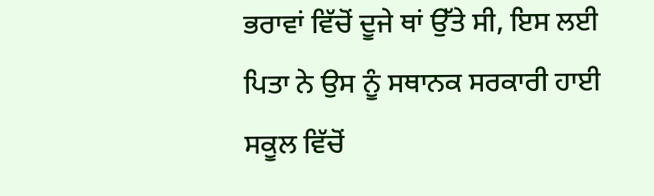ਭਰਾਵਾਂ ਵਿੱਚੋਂ ਦੂਜੇ ਥਾਂ ਉੱਤੇ ਸੀ, ਇਸ ਲਈ ਪਿਤਾ ਨੇ ਉਸ ਨੂੰ ਸਥਾਨਕ ਸਰਕਾਰੀ ਹਾਈ ਸਕੂਲ ਵਿੱਚੋਂ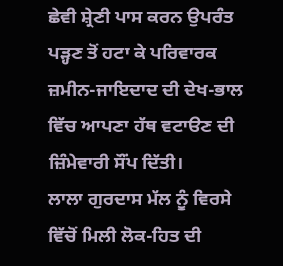ਛੇਵੀ ਸ਼੍ਰੇਣੀ ਪਾਸ ਕਰਨ ਉਪਰੰਤ ਪੜ੍ਹਣ ਤੋਂ ਹਟਾ ਕੇ ਪਰਿਵਾਰਕ ਜ਼ਮੀਨ-ਜਾਇਦਾਦ ਦੀ ਦੇਖ-ਭਾਲ ਵਿੱਚ ਆਪਣਾ ਹੱਥ ਵਟਾੳਣ ਦੀ ਜ਼ਿੰਮੇਵਾਰੀ ਸੌਂਪ ਦਿੱਤੀ।
ਲਾਲਾ ਗੁਰਦਾਸ ਮੱਲ ਨੂੰ ਵਿਰਸੇ ਵਿੱਚੋਂ ਮਿਲੀ ਲੋਕ-ਹਿਤ ਦੀ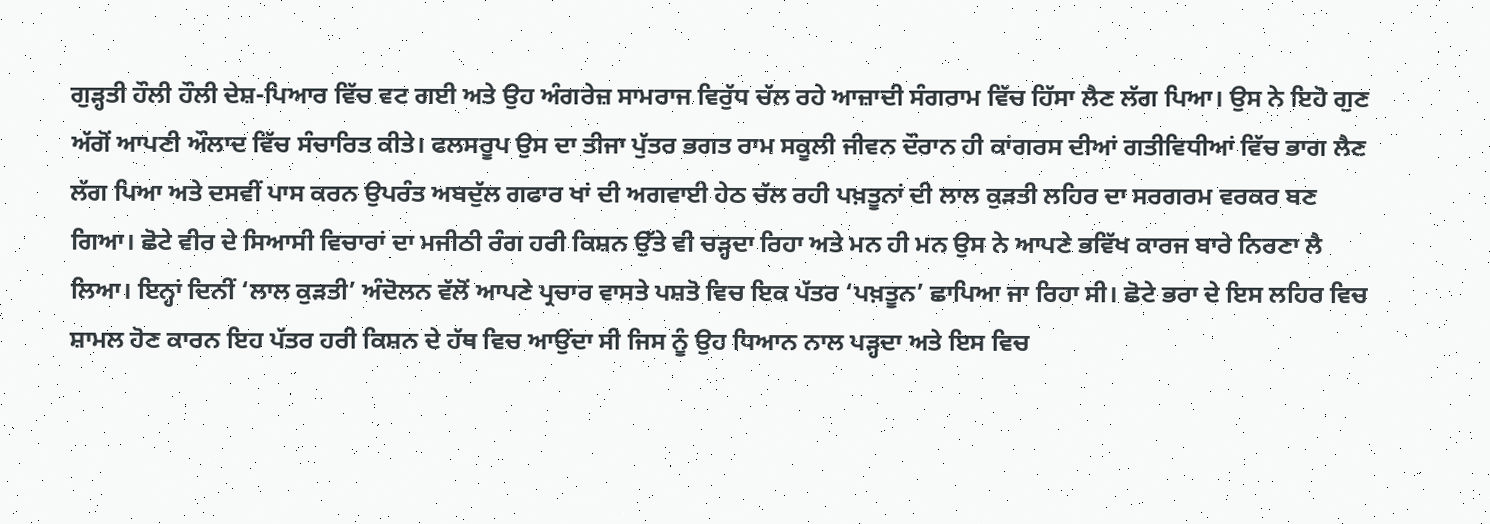ਗੁੜ੍ਹਤੀ ਹੌਲੀ ਹੌਲੀ ਦੇਸ਼-ਪਿਆਰ ਵਿੱਚ ਵਟ ਗਈ ਅਤੇ ਉਹ ਅੰਗਰੇਜ਼ ਸਾਮਰਾਜ ਵਿਰੁੱਧ ਚੱਲ ਰਹੇ ਆਜ਼ਾਦੀ ਸੰਗਰਾਮ ਵਿੱਚ ਹਿੱਸਾ ਲੈਣ ਲੱਗ ਪਿਆ। ਉਸ ਨੇ ਇਹੋ ਗੁਣ ਅੱਗੋਂ ਆਪਣੀ ਔਲਾਦ ਵਿੱਚ ਸੰਚਾਰਿਤ ਕੀਤੇ। ਫਲਸਰੂਪ ਉਸ ਦਾ ਤੀਜਾ ਪੁੱਤਰ ਭਗਤ ਰਾਮ ਸਕੂਲੀ ਜੀਵਨ ਦੌਰਾਨ ਹੀ ਕਾਂਗਰਸ ਦੀਆਂ ਗਤੀਵਿਧੀਆਂ ਵਿੱਚ ਭਾਗ ਲੈਣ ਲੱਗ ਪਿਆ ਅਤੇ ਦਸਵੀਂ ਪਾਸ ਕਰਨ ਉਪਰੰਤ ਅਬਦੁੱਲ ਗਫਾਰ ਖਾਂ ਦੀ ਅਗਵਾਈ ਹੇਠ ਚੱਲ ਰਹੀ ਪਖ਼ਤੂਨਾਂ ਦੀ ਲਾਲ ਕੁੜਤੀ ਲਹਿਰ ਦਾ ਸਰਗਰਮ ਵਰਕਰ ਬਣ ਗਿਆ। ਛੋਟੇ ਵੀਰ ਦੇ ਸਿਆਸੀ ਵਿਚਾਰਾਂ ਦਾ ਮਜੀਠੀ ਰੰਗ ਹਰੀ ਕਿਸ਼ਨ ਉੱਤੇ ਵੀ ਚੜ੍ਹਦਾ ਰਿਹਾ ਅਤੇ ਮਨ ਹੀ ਮਨ ਉਸ ਨੇ ਆਪਣੇ ਭਵਿੱਖ ਕਾਰਜ ਬਾਰੇ ਨਿਰਣਾ ਲੈ ਲਿਆ। ਇਨ੍ਹਾਂ ਦਿਨੀਂ ‘ਲਾਲ ਕੁੜਤੀ’ ਅੰਦੋਲਨ ਵੱਲੋਂ ਆਪਣੇ ਪ੍ਰਚਾਰ ਵਾਸਤੇ ਪਸ਼ਤੋ ਵਿਚ ਇਕ ਪੱਤਰ ‘ਪਖ਼ਤੂਨ’ ਛਾਪਿਆ ਜਾ ਰਿਹਾ ਸੀ। ਛੋਟੇ ਭਰਾ ਦੇ ਇਸ ਲਹਿਰ ਵਿਚ ਸ਼ਾਮਲ ਹੋਣ ਕਾਰਨ ਇਹ ਪੱਤਰ ਹਰੀ ਕਿਸ਼ਨ ਦੇ ਹੱਥ ਵਿਚ ਆਉਂਦਾ ਸੀ ਜਿਸ ਨੂੰ ਉਹ ਧਿਆਨ ਨਾਲ ਪੜ੍ਹਦਾ ਅਤੇ ਇਸ ਵਿਚ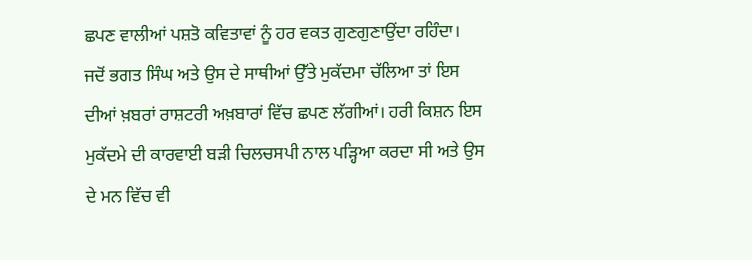ਛਪਣ ਵਾਲੀਆਂ ਪਸ਼ਤੋ ਕਵਿਤਾਵਾਂ ਨੂੰ ਹਰ ਵਕਤ ਗੁਣਗੁਣਾਉਂਦਾ ਰਹਿੰਦਾ।
ਜਦੋਂ ਭਗਤ ਸਿੰਘ ਅਤੇ ਉਸ ਦੇ ਸਾਥੀਆਂ ਉੱਤੇ ਮੁਕੱਦਮਾ ਚੱਲਿਆ ਤਾਂ ਇਸ ਦੀਆਂ ਖ਼ਬਰਾਂ ਰਾਸ਼ਟਰੀ ਅਖ਼ਬਾਰਾਂ ਵਿੱਚ ਛਪਣ ਲੱਗੀਆਂ। ਹਰੀ ਕਿਸ਼ਨ ਇਸ ਮੁਕੱਦਮੇ ਦੀ ਕਾਰਵਾਈ ਬੜੀ ਚਿਲਚਸਪੀ ਨਾਲ ਪੜ੍ਹਿਆ ਕਰਦਾ ਸੀ ਅਤੇ ਉਸ ਦੇ ਮਨ ਵਿੱਚ ਵੀ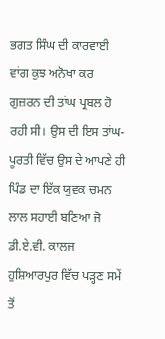ਭਗਤ ਸਿੰਘ ਦੀ ਕਾਰਵਾਈ ਵਾਂਗ ਕੁਝ ਅਨੋਖਾ ਕਰ ਗੁਜ਼ਰਨ ਦੀ ਤਾਂਘ ਪ੍ਰਬਲ ਹੋ ਰਹੀ ਸੀ। ਉਸ ਦੀ ਇਸ ਤਾਂਘ-ਪੂਰਤੀ ਵਿੱਚ ਉਸ ਦੇ ਆਪਣੇ ਹੀ ਪਿੰਡ ਦਾ ਇੱਕ ਯੁਵਕ ਚਮਨ ਲਾਲ ਸਹਾਈ ਬਣਿਆ ਜੋ ਡੀ.ਏ.ਵੀ. ਕਾਲਜ ਹੁਸ਼ਿਆਰਪੁਰ ਵਿੱਚ ਪੜ੍ਹਣ ਸਮੇਂ ਤੋਂ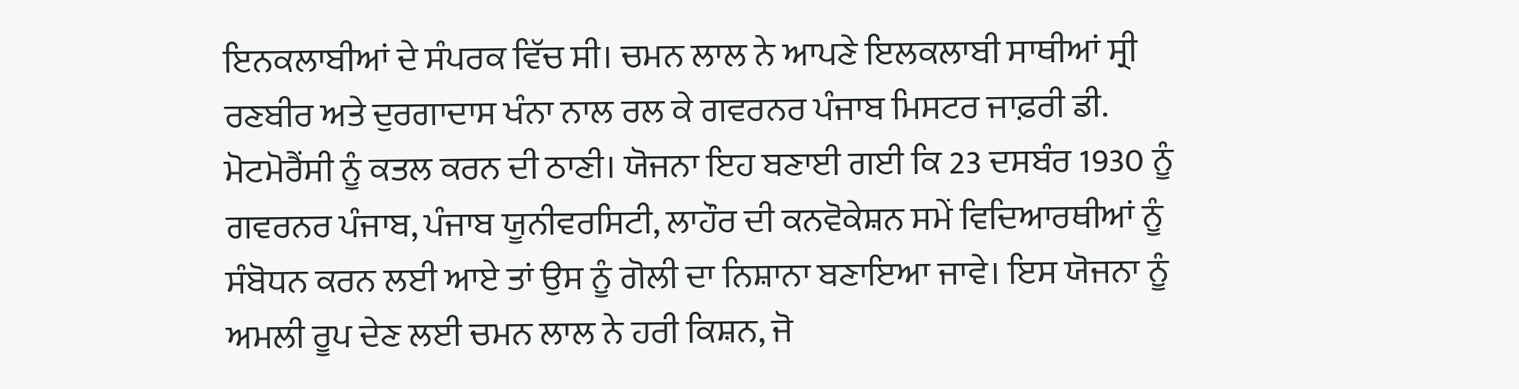ਇਨਕਲਾਬੀਆਂ ਦੇ ਸੰਪਰਕ ਵਿੱਚ ਸੀ। ਚਮਨ ਲਾਲ ਨੇ ਆਪਣੇ ਇਲਕਲਾਬੀ ਸਾਥੀਆਂ ਸ੍ਰੀ ਰਣਬੀਰ ਅਤੇ ਦੁਰਗਾਦਾਸ ਖੰਨਾ ਨਾਲ ਰਲ ਕੇ ਗਵਰਨਰ ਪੰਜਾਬ ਮਿਸਟਰ ਜਾਫ਼ਰੀ ਡੀ. ਮੋਟਮੋਰੈਂਸੀ ਨੂੰ ਕਤਲ ਕਰਨ ਦੀ ਠਾਣੀ। ਯੋਜਨਾ ਇਹ ਬਣਾਈ ਗਈ ਕਿ 23 ਦਸਬੰਰ 1930 ਨੂੰ ਗਵਰਨਰ ਪੰਜਾਬ, ਪੰਜਾਬ ਯੂਨੀਵਰਸਿਟੀ, ਲਾਹੌਰ ਦੀ ਕਨਵੋਕੇਸ਼ਨ ਸਮੇਂ ਵਿਦਿਆਰਥੀਆਂ ਨੂੰ ਸੰਬੋਧਨ ਕਰਨ ਲਈ ਆਏ ਤਾਂ ਉਸ ਨੂੰ ਗੋਲੀ ਦਾ ਨਿਸ਼ਾਨਾ ਬਣਾਇਆ ਜਾਵੇ। ਇਸ ਯੋਜਨਾ ਨੂੰ ਅਮਲੀ ਰੂਪ ਦੇਣ ਲਈ ਚਮਨ ਲਾਲ ਨੇ ਹਰੀ ਕਿਸ਼ਨ, ਜੋ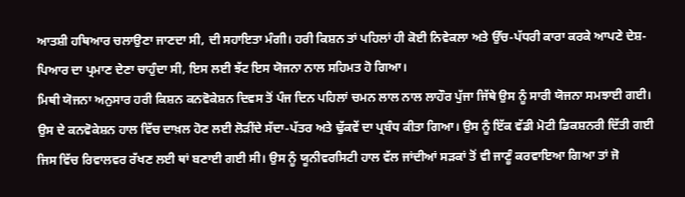ਆਤਸ਼ੀ ਹਥਿਆਰ ਚਲਾਉਣਾ ਜਾਣਦਾ ਸੀ, ਦੀ ਸਹਾਇਤਾ ਮੰਗੀ। ਹਰੀ ਕਿਸ਼ਨ ਤਾਂ ਪਹਿਲਾਂ ਹੀ ਕੋਈ ਨਿਵੇਕਲਾ ਅਤੇ ਉੱਚ-ਪੱਧਰੀ ਕਾਰਾ ਕਰਕੇ ਆਪਣੇ ਦੇਸ਼-ਪਿਆਰ ਦਾ ਪ੍ਰਮਾਣ ਦੇਣਾ ਚਾਹੁੰਦਾ ਸੀ, ਇਸ ਲਈ ਝੱਟ ਇਸ ਯੋਜਨਾ ਨਾਲ ਸਹਿਮਤ ਹੋ ਗਿਆ।
ਮਿਥੀ ਯੋਜਨਾ ਅਨੁਸਾਰ ਹਰੀ ਕਿਸ਼ਨ ਕਨਵੋਕੇਸ਼ਨ ਦਿਵਸ ਤੋਂ ਪੰਜ ਦਿਨ ਪਹਿਲਾਂ ਚਮਨ ਲਾਲ ਨਾਲ ਲਾਹੌਰ ਪੁੱਜਾ ਜਿੱਥੇ ਉਸ ਨੂੰ ਸਾਰੀ ਯੋਜਨਾ ਸਮਝਾਈ ਗਈ। ਉਸ ਦੇ ਕਨਵੋਕੇਸ਼ਨ ਹਾਲ ਵਿੱਚ ਦਾਖ਼ਲ ਹੋਣ ਲਈ ਲੋੜੀਂਦੇ ਸੱਦਾ-ਪੱਤਰ ਅਤੇ ਢੁੱਕਵੇਂ ਦਾ ਪ੍ਰਬੰਧ ਕੀਤਾ ਗਿਆ। ਉਸ ਨੂੰ ਇੱਕ ਵੱਡੀ ਮੋਟੀ ਡਿਕਸ਼ਨਰੀ ਦਿੱਤੀ ਗਈ ਜਿਸ ਵਿੱਚ ਰਿਵਾਲਵਰ ਰੱਖਣ ਲਈ ਥਾਂ ਬਣਾਈ ਗਈ ਸੀ। ਉਸ ਨੂੰ ਯੂਨੀਵਰਸਿਟੀ ਹਾਲ ਵੱਲ ਜਾਂਦੀਆਂ ਸੜਕਾਂ ਤੋਂ ਵੀ ਜਾਣੂੰ ਕਰਵਾਇਆ ਗਿਆ ਤਾਂ ਜੋ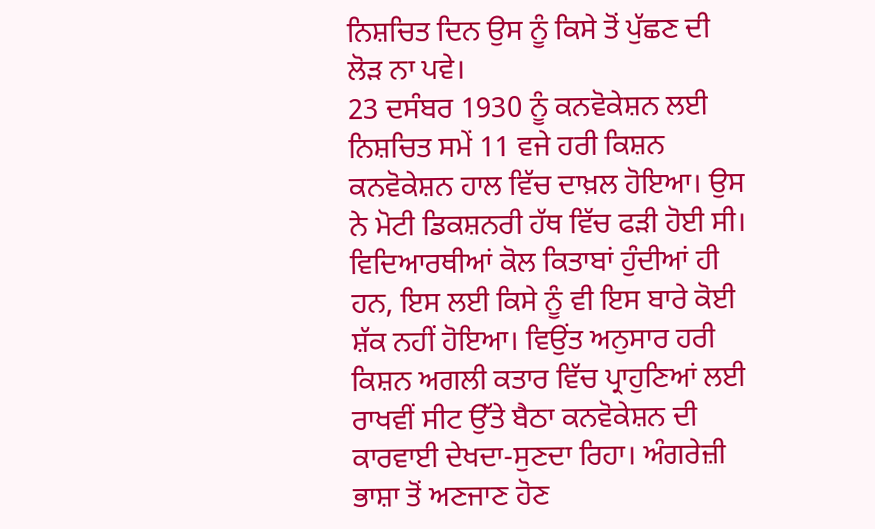ਨਿਸ਼ਚਿਤ ਦਿਨ ਉਸ ਨੂੰ ਕਿਸੇ ਤੋਂ ਪੁੱਛਣ ਦੀ ਲੋੜ ਨਾ ਪਵੇ।
23 ਦਸੰਬਰ 1930 ਨੂੰ ਕਨਵੋਕੇਸ਼ਨ ਲਈ ਨਿਸ਼ਚਿਤ ਸਮੇਂ 11 ਵਜੇ ਹਰੀ ਕਿਸ਼ਨ ਕਨਵੋਕੇਸ਼ਨ ਹਾਲ ਵਿੱਚ ਦਾਖ਼ਲ ਹੋਇਆ। ਉਸ ਨੇ ਮੋਟੀ ਡਿਕਸ਼ਨਰੀ ਹੱਥ ਵਿੱਚ ਫੜੀ ਹੋਈ ਸੀ। ਵਿਦਿਆਰਥੀਆਂ ਕੋਲ ਕਿਤਾਬਾਂ ਹੁੰਦੀਆਂ ਹੀ ਹਨ, ਇਸ ਲਈ ਕਿਸੇ ਨੂੰ ਵੀ ਇਸ ਬਾਰੇ ਕੋਈ ਸ਼ੱਕ ਨਹੀਂ ਹੋਇਆ। ਵਿਉਂਤ ਅਨੁਸਾਰ ਹਰੀ ਕਿਸ਼ਨ ਅਗਲੀ ਕਤਾਰ ਵਿੱਚ ਪ੍ਰਾਹੁਣਿਆਂ ਲਈ ਰਾਖਵੀਂ ਸੀਟ ਉੱਤੇ ਬੈਠਾ ਕਨਵੋਕੇਸ਼ਨ ਦੀ ਕਾਰਵਾਈ ਦੇਖਦਾ-ਸੁਣਦਾ ਰਿਹਾ। ਅੰਗਰੇਜ਼ੀ ਭਾਸ਼ਾ ਤੋਂ ਅਣਜਾਣ ਹੋਣ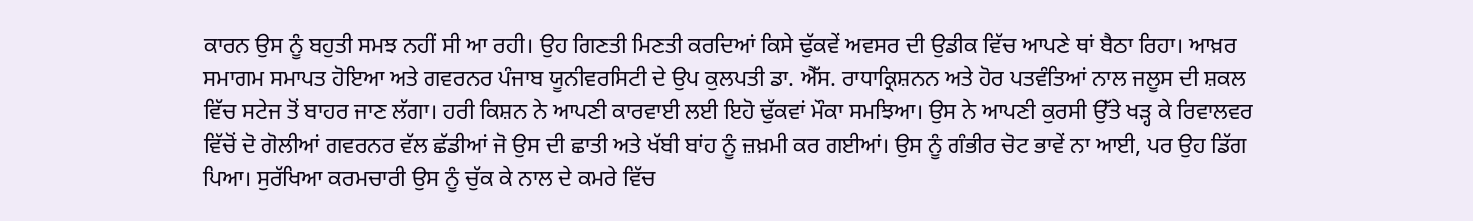ਕਾਰਨ ਉਸ ਨੂੰ ਬਹੁਤੀ ਸਮਝ ਨਹੀਂ ਸੀ ਆ ਰਹੀ। ਉਹ ਗਿਣਤੀ ਮਿਣਤੀ ਕਰਦਿਆਂ ਕਿਸੇ ਢੁੱਕਵੇਂ ਅਵਸਰ ਦੀ ਉਡੀਕ ਵਿੱਚ ਆਪਣੇ ਥਾਂ ਬੈਠਾ ਰਿਹਾ। ਆਖ਼ਰ ਸਮਾਗਮ ਸਮਾਪਤ ਹੋਇਆ ਅਤੇ ਗਵਰਨਰ ਪੰਜਾਬ ਯੂਨੀਵਰਸਿਟੀ ਦੇ ਉਪ ਕੁਲਪਤੀ ਡਾ. ਐੱਸ. ਰਾਧਾਕ੍ਰਿਸ਼ਨਨ ਅਤੇ ਹੋਰ ਪਤਵੰਤਿਆਂ ਨਾਲ ਜਲੂਸ ਦੀ ਸ਼ਕਲ ਵਿੱਚ ਸਟੇਜ ਤੋਂ ਬਾਹਰ ਜਾਣ ਲੱਗਾ। ਹਰੀ ਕਿਸ਼ਨ ਨੇ ਆਪਣੀ ਕਾਰਵਾਈ ਲਈ ਇਹੋ ਢੁੱਕਵਾਂ ਮੌਕਾ ਸਮਝਿਆ। ਉਸ ਨੇ ਆਪਣੀ ਕੁਰਸੀ ਉੱਤੇ ਖੜ੍ਹ ਕੇ ਰਿਵਾਲਵਰ ਵਿੱਚੋਂ ਦੋ ਗੋਲੀਆਂ ਗਵਰਨਰ ਵੱਲ ਛੱਡੀਆਂ ਜੋ ਉਸ ਦੀ ਛਾਤੀ ਅਤੇ ਖੱਬੀ ਬਾਂਹ ਨੂੰ ਜ਼ਖ਼ਮੀ ਕਰ ਗਈਆਂ। ਉਸ ਨੂੰ ਗੰਭੀਰ ਚੋਟ ਭਾਵੇਂ ਨਾ ਆਈ, ਪਰ ਉਹ ਡਿੱਗ ਪਿਆ। ਸੁਰੱਖਿਆ ਕਰਮਚਾਰੀ ਉਸ ਨੂੰ ਚੁੱਕ ਕੇ ਨਾਲ ਦੇ ਕਮਰੇ ਵਿੱਚ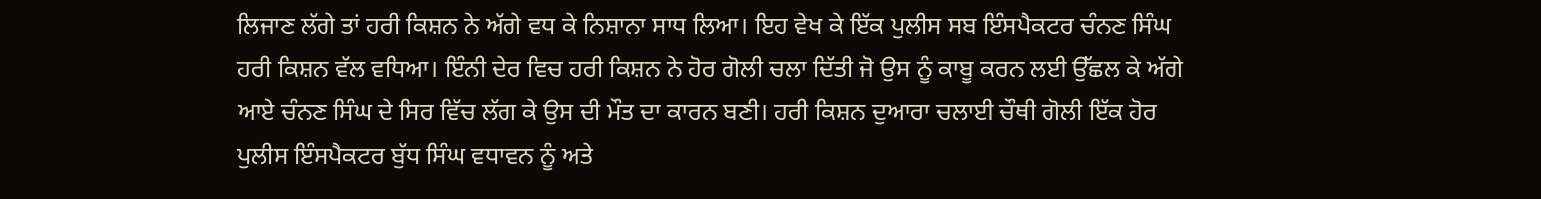ਲਿਜਾਣ ਲੱਗੇ ਤਾਂ ਹਰੀ ਕਿਸ਼ਨ ਨੇ ਅੱਗੇ ਵਧ ਕੇ ਨਿਸ਼ਾਨਾ ਸਾਧ ਲਿਆ। ਇਹ ਵੇਖ ਕੇ ਇੱਕ ਪੁਲੀਸ ਸਬ ਇੰਸਪੈਕਟਰ ਚੰਨਣ ਸਿੰਘ ਹਰੀ ਕਿਸ਼ਨ ਵੱਲ ਵਧਿਆ। ਇੰਨੀ ਦੇਰ ਵਿਚ ਹਰੀ ਕਿਸ਼ਨ ਨੇ ਹੋਰ ਗੋਲੀ ਚਲਾ ਦਿੱਤੀ ਜੋ ਉਸ ਨੂੰ ਕਾਬੂ ਕਰਨ ਲਈ ਉੱਛਲ ਕੇ ਅੱਗੇ ਆਏ ਚੰਨਣ ਸਿੰਘ ਦੇ ਸਿਰ ਵਿੱਚ ਲੱਗ ਕੇ ਉਸ ਦੀ ਮੌਤ ਦਾ ਕਾਰਨ ਬਣੀ। ਹਰੀ ਕਿਸ਼ਨ ਦੁਆਰਾ ਚਲਾਈ ਚੌਥੀ ਗੋਲੀ ਇੱਕ ਹੋਰ ਪੁਲੀਸ ਇੰਸਪੈਕਟਰ ਬੁੱਧ ਸਿੰਘ ਵਧਾਵਨ ਨੂੰ ਅਤੇ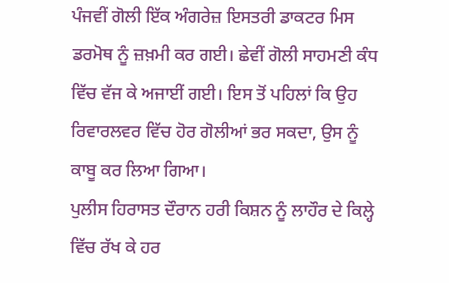ਪੰਜਵੀਂ ਗੋਲੀ ਇੱਕ ਅੰਗਰੇਜ਼ ਇਸਤਰੀ ਡਾਕਟਰ ਮਿਸ ਡਰਮੋਥ ਨੂੰ ਜ਼ਖ਼ਮੀ ਕਰ ਗਈ। ਛੇਵੀਂ ਗੋਲੀ ਸਾਹਮਣੀ ਕੰਧ ਵਿੱਚ ਵੱਜ ਕੇ ਅਜਾਈਂ ਗਈ। ਇਸ ਤੋਂ ਪਹਿਲਾਂ ਕਿ ਉਹ ਰਿਵਾਰਲਵਰ ਵਿੱਚ ਹੋਰ ਗੋਲੀਆਂ ਭਰ ਸਕਦਾ, ਉਸ ਨੂੰ ਕਾਬੂ ਕਰ ਲਿਆ ਗਿਆ।
ਪੁਲੀਸ ਹਿਰਾਸਤ ਦੌਰਾਨ ਹਰੀ ਕਿਸ਼ਨ ਨੂੰ ਲਾਹੌਰ ਦੇ ਕਿਲ੍ਹੇ ਵਿੱਚ ਰੱਖ ਕੇ ਹਰ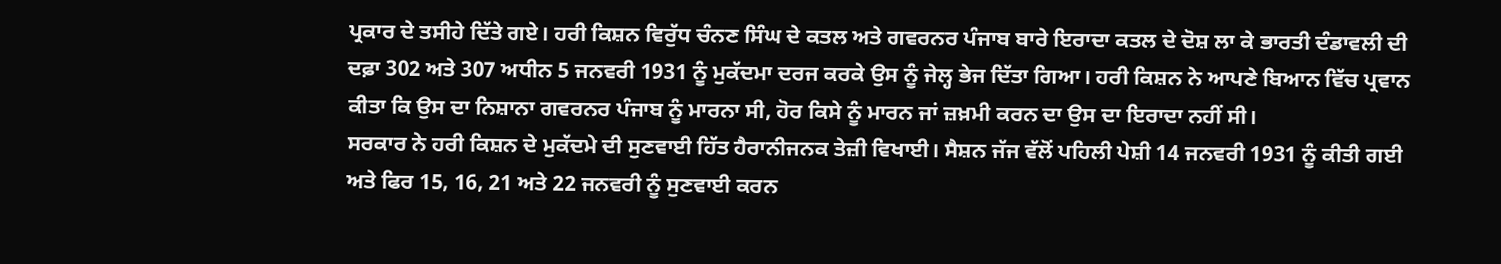ਪ੍ਰਕਾਰ ਦੇ ਤਸੀਹੇ ਦਿੱਤੇ ਗਏ। ਹਰੀ ਕਿਸ਼ਨ ਵਿਰੁੱਧ ਚੰਨਣ ਸਿੰਘ ਦੇ ਕਤਲ ਅਤੇ ਗਵਰਨਰ ਪੰਜਾਬ ਬਾਰੇ ਇਰਾਦਾ ਕਤਲ ਦੇ ਦੋਸ਼ ਲਾ ਕੇ ਭਾਰਤੀ ਦੰਡਾਵਲੀ ਦੀ ਦਫ਼ਾ 302 ਅਤੇ 307 ਅਧੀਨ 5 ਜਨਵਰੀ 1931 ਨੂੰ ਮੁਕੱਦਮਾ ਦਰਜ ਕਰਕੇ ਉਸ ਨੂੰ ਜੇਲ੍ਹ ਭੇਜ ਦਿੱਤਾ ਗਿਆ। ਹਰੀ ਕਿਸ਼ਨ ਨੇ ਆਪਣੇ ਬਿਆਨ ਵਿੱਚ ਪ੍ਰਵਾਨ ਕੀਤਾ ਕਿ ਉਸ ਦਾ ਨਿਸ਼ਾਨਾ ਗਵਰਨਰ ਪੰਜਾਬ ਨੂੰ ਮਾਰਨਾ ਸੀ, ਹੋਰ ਕਿਸੇ ਨੂੰ ਮਾਰਨ ਜਾਂ ਜ਼ਖ਼ਮੀ ਕਰਨ ਦਾ ਉਸ ਦਾ ਇਰਾਦਾ ਨਹੀਂ ਸੀ।
ਸਰਕਾਰ ਨੇ ਹਰੀ ਕਿਸ਼ਨ ਦੇ ਮੁਕੱਦਮੇ ਦੀ ਸੁਣਵਾਈ ਹਿੱਤ ਹੈਰਾਨੀਜਨਕ ਤੇਜ਼ੀ ਵਿਖਾਈ। ਸੈਸ਼ਨ ਜੱਜ ਵੱਲੋਂ ਪਹਿਲੀ ਪੇਸ਼ੀ 14 ਜਨਵਰੀ 1931 ਨੂੰ ਕੀਤੀ ਗਈ ਅਤੇ ਫਿਰ 15, 16, 21 ਅਤੇ 22 ਜਨਵਰੀ ਨੂੰ ਸੁਣਵਾਈ ਕਰਨ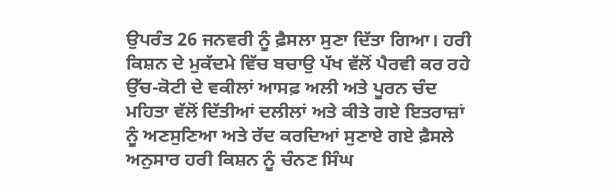ਉਪਰੰਤ 26 ਜਨਵਰੀ ਨੂੰ ਫ਼ੈਸਲਾ ਸੁਣਾ ਦਿੱਤਾ ਗਿਆ। ਹਰੀ ਕਿਸ਼ਨ ਦੇ ਮੁਕੱਦਮੇ ਵਿੱਚ ਬਚਾਉ ਪੱਖ ਵੱਲੋਂ ਪੈਰਵੀ ਕਰ ਰਹੇ ਉੱਚ-ਕੋਟੀ ਦੇ ਵਕੀਲਾਂ ਆਸਫ਼ ਅਲੀ ਅਤੇ ਪੂਰਨ ਚੰਦ ਮਹਿਤਾ ਵੱਲੋਂ ਦਿੱਤੀਆਂ ਦਲੀਲਾਂ ਅਤੇ ਕੀਤੇ ਗਏ ਇਤਰਾਜ਼ਾਂ ਨੂੰ ਅਣਸੁਣਿਆ ਅਤੇ ਰੱਦ ਕਰਦਿਆਂ ਸੁਣਾਏ ਗਏ ਫ਼ੈਸਲੇ ਅਨੁਸਾਰ ਹਰੀ ਕਿਸ਼ਨ ਨੂੰ ਚੰਨਣ ਸਿੰਘ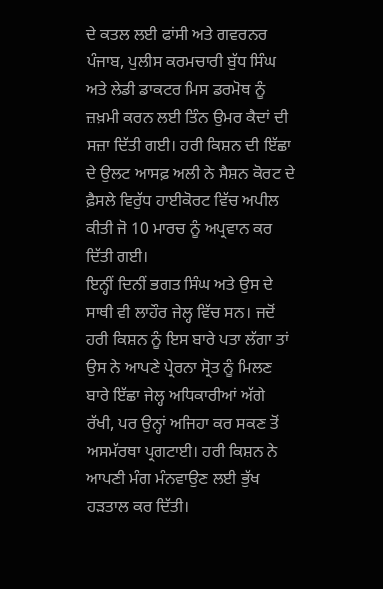ਦੇ ਕਤਲ ਲਈ ਫਾਂਸੀ ਅਤੇ ਗਵਰਨਰ ਪੰਜਾਬ, ਪੁਲੀਸ ਕਰਮਚਾਰੀ ਬੁੱਧ ਸਿੰਘ ਅਤੇ ਲੇਡੀ ਡਾਕਟਰ ਮਿਸ ਡਰਮੋਥ ਨੂੰ ਜ਼ਖ਼ਮੀ ਕਰਨ ਲਈ ਤਿੰਨ ਉਮਰ ਕੈਦਾਂ ਦੀ ਸਜ਼ਾ ਦਿੱਤੀ ਗਈ। ਹਰੀ ਕਿਸ਼ਨ ਦੀ ਇੱਛਾ ਦੇ ਉਲਟ ਆਸਫ਼ ਅਲੀ ਨੇ ਸੈਸ਼ਨ ਕੋਰਟ ਦੇ ਫ਼ੈਸਲੇ ਵਿਰੁੱਧ ਹਾਈਕੋਰਟ ਵਿੱਚ ਅਪੀਲ ਕੀਤੀ ਜੋ 10 ਮਾਰਚ ਨੂੰ ਅਪ੍ਰਵਾਨ ਕਰ ਦਿੱਤੀ ਗਈ।
ਇਨ੍ਹੀਂ ਦਿਨੀਂ ਭਗਤ ਸਿੰਘ ਅਤੇ ਉਸ ਦੇ ਸਾਥੀ ਵੀ ਲਾਹੌਰ ਜੇਲ੍ਹ ਵਿੱਚ ਸਨ। ਜਦੋਂ ਹਰੀ ਕਿਸ਼ਨ ਨੂੰ ਇਸ ਬਾਰੇ ਪਤਾ ਲੱਗਾ ਤਾਂ ਉਸ ਨੇ ਆਪਣੇ ਪ੍ਰੇਰਨਾ ਸ੍ਰੋਤ ਨੂੰ ਮਿਲਣ ਬਾਰੇ ਇੱਛਾ ਜੇਲ੍ਹ ਅਧਿਕਾਰੀਆਂ ਅੱਗੇ ਰੱਖੀ, ਪਰ ਉਨ੍ਹਾਂ ਅਜਿਹਾ ਕਰ ਸਕਣ ਤੋਂ ਅਸਮੱਰਥਾ ਪ੍ਰਗਟਾਈ। ਹਰੀ ਕਿਸ਼ਨ ਨੇ ਆਪਣੀ ਮੰਗ ਮੰਨਵਾਉਣ ਲਈ ਭੁੱਖ ਹੜਤਾਲ ਕਰ ਦਿੱਤੀ।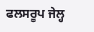ਫਲਸਰੂਪ ਜੇਲ੍ਹ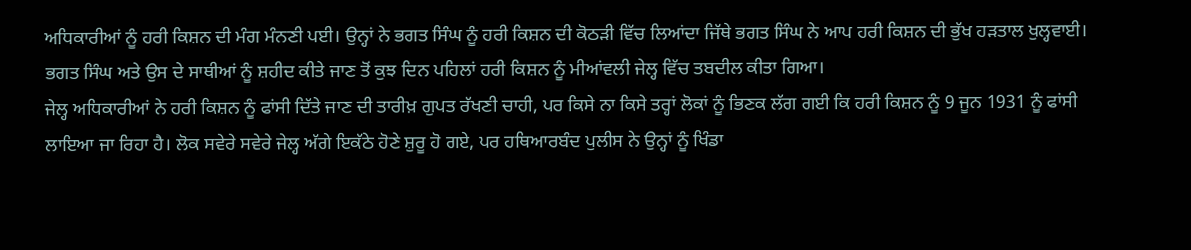ਅਧਿਕਾਰੀਆਂ ਨੂੰ ਹਰੀ ਕਿਸ਼ਨ ਦੀ ਮੰਗ ਮੰਨਣੀ ਪਈ। ਉਨ੍ਹਾਂ ਨੇ ਭਗਤ ਸਿੰਘ ਨੂੰ ਹਰੀ ਕਿਸ਼ਨ ਦੀ ਕੋਠੜੀ ਵਿੱਚ ਲਿਆਂਦਾ ਜਿੱਥੇ ਭਗਤ ਸਿੰਘ ਨੇ ਆਪ ਹਰੀ ਕਿਸ਼ਨ ਦੀ ਭੁੱਖ ਹੜਤਾਲ ਖੁਲ੍ਹਵਾਈ। ਭਗਤ ਸਿੰਘ ਅਤੇ ਉਸ ਦੇ ਸਾਥੀਆਂ ਨੂੰ ਸ਼ਹੀਦ ਕੀਤੇ ਜਾਣ ਤੋਂ ਕੁਝ ਦਿਨ ਪਹਿਲਾਂ ਹਰੀ ਕਿਸ਼ਨ ਨੂੰ ਮੀਆਂਵਲੀ ਜੇਲ੍ਹ ਵਿੱਚ ਤਬਦੀਲ ਕੀਤਾ ਗਿਆ।
ਜੇਲ੍ਹ ਅਧਿਕਾਰੀਆਂ ਨੇ ਹਰੀ ਕਿਸ਼ਨ ਨੂੰ ਫਾਂਸੀ ਦਿੱਤੇ ਜਾਣ ਦੀ ਤਾਰੀਖ਼ ਗੁਪਤ ਰੱਖਣੀ ਚਾਹੀ, ਪਰ ਕਿਸੇ ਨਾ ਕਿਸੇ ਤਰ੍ਹਾਂ ਲੋਕਾਂ ਨੂੰ ਭਿਣਕ ਲੱਗ ਗਈ ਕਿ ਹਰੀ ਕਿਸ਼ਨ ਨੂੰ 9 ਜੂਨ 1931 ਨੂੰ ਫਾਂਸੀ ਲਾਇਆ ਜਾ ਰਿਹਾ ਹੈ। ਲੋਕ ਸਵੇਰੇ ਸਵੇਰੇ ਜੇਲ੍ਹ ਅੱਗੇ ਇਕੱਠੇ ਹੋਣੇ ਸ਼ੁਰੂ ਹੋ ਗਏ, ਪਰ ਹਥਿਆਰਬੰਦ ਪੁਲੀਸ ਨੇ ਉਨ੍ਹਾਂ ਨੂੰ ਖਿੰਡਾ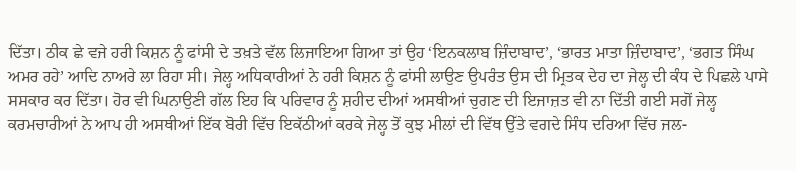ਦਿੱਤਾ। ਠੀਕ ਛੇ ਵਜੇ ਹਰੀ ਕਿਸ਼ਨ ਨੂੰ ਫਾਂਸੀ ਦੇ ਤਖ਼ਤੇ ਵੱਲ ਲਿਜਾਇਆ ਗਿਆ ਤਾਂ ਉਹ ‘ਇਨਕਲਾਬ ਜ਼ਿੰਦਾਬਾਦ’, ‘ਭਾਰਤ ਮਾਤਾ ਜ਼ਿੰਦਾਬਾਦ’, ‘ਭਗਤ ਸਿੰਘ ਅਮਰ ਰਹੇ’ ਆਦਿ ਨਾਅਰੇ ਲਾ ਰਿਹਾ ਸੀ। ਜੇਲ੍ਹ ਅਧਿਕਾਰੀਆਂ ਨੇ ਹਰੀ ਕਿਸ਼ਨ ਨੂੰ ਫਾਂਸੀ ਲਾਉਣ ਉਪਰੰਤ ਉਸ ਦੀ ਮ੍ਰਿਤਕ ਦੇਹ ਦਾ ਜੇਲ੍ਹ ਦੀ ਕੰਧ ਦੇ ਪਿਛਲੇ ਪਾਸੇ ਸਸਕਾਰ ਕਰ ਦਿੱਤਾ। ਹੋਰ ਵੀ ਘਿਨਾਉਣੀ ਗੱਲ ਇਹ ਕਿ ਪਰਿਵਾਰ ਨੂੰ ਸ਼ਹੀਦ ਦੀਆਂ ਅਸਥੀਆਂ ਚੁਗਣ ਦੀ ਇਜਾਜ਼ਤ ਵੀ ਨਾ ਦਿੱਤੀ ਗਈ ਸਗੋਂ ਜੇਲ੍ਹ ਕਰਮਚਾਰੀਆਂ ਨੇ ਆਪ ਹੀ ਅਸਥੀਆਂ ਇੱਕ ਬੋਰੀ ਵਿੱਚ ਇਕੱਠੀਆਂ ਕਰਕੇ ਜੇਲ੍ਹ ਤੋਂ ਕੁਝ ਮੀਲਾਂ ਦੀ ਵਿੱਥ ਉੱਤੇ ਵਗਦੇ ਸਿੰਧ ਦਰਿਆ ਵਿੱਚ ਜਲ-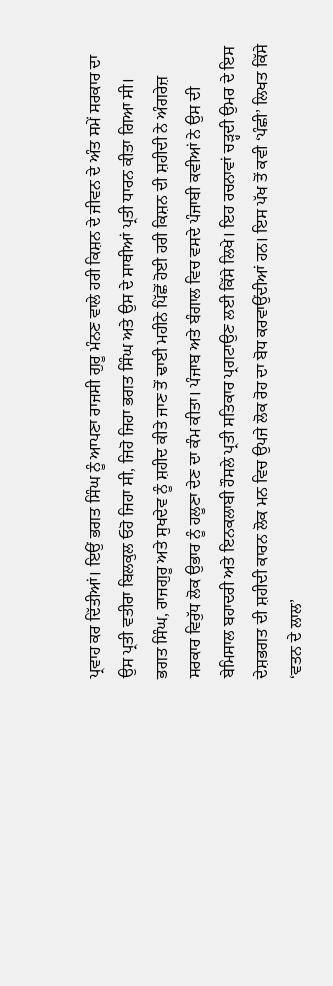ਪ੍ਰਵਾਹ ਕਰ ਦਿੱਤੀਆਂ। ਇਉਂ ਭਗਤ ਸਿੰਘ ਨੂੰ ਆਪਣਾ ਰਾਜਸੀ ਗੁਰੂ ਮੰਨਣ ਵਾਲੇ ਹਰੀ ਕਿਸ਼ਨ ਦੇ ਜੀਵਨ ਦੇ ਅੰਤ ਸਮੇਂ ਸਰਕਾਰ ਦਾ ਉਸ ਪ੍ਰਤੀ ਵਤੀਰਾ ਬਿਲਕੁਲ ਓਹੋ ਜਿਹਾ ਸੀ, ਜਿਹੋ ਜਿਹਾ ਭਗਤ ਸਿੰਘ ਅਤੇ ਉਸ ਦੇ ਸਾਥੀਆਂ ਪ੍ਰਤੀ ਧਾਰਨ ਕੀਤਾ ਗਿਆ ਸੀ।
ਭਗਤ ਸਿੰਘ, ਰਾਜਗੁਰੂ ਅਤੇ ਸੁਖਦੇਵ ਨੂੰ ਸ਼ਹੀਦ ਕੀਤੇ ਜਾਣ ਤੋਂ ਢਾਈ ਮਹੀਨੇ ਪਿੱਛੋਂ ਹੋਈ ਹਰੀ ਕਿਸ਼ਨ ਦੀ ਸ਼ਹੀਦੀ ਨੇ ਅੰਗਰੇਜ਼ ਸਰਕਾਰ ਵਿਰੁੱਧ ਲੋਕ ਉਭਾਰ ਨੂੰ ਹਲੂਣਾ ਦੇਣ ਦਾ ਕੰਮ ਕੀਤਾ। ਪੰਜਾਬ ਅਤੇ ਬੰਗਾਲ ਵਿਚ ਵਸਦੇ ਪੰਜਾਬੀ ਕਵੀਆਂ ਨੇ ਉਸ ਦੀ ਬੇਮਿਸਾਲ ਬਹਾਦਰੀ ਅਤੇ ਇਨਕਲਾਬੀ ਹੌਸਲੇ ਪ੍ਰਤੀ ਸਤਿਕਾਰ ਪ੍ਰਗਟਾਉਣ ਲਈ ਕਿੱਸੇ ਲਿਖੇ। ਇਹ ਰਚਨਾਵਾਂ ਚੜ੍ਹਦੀ ਉਮਰ ਦੇ ਇਸ ਦੇਸ਼ਭਗਤ ਦੀ ਸ਼ਹੀਦੀ ਕਾਰਨ ਲੋਕ ਮਨ ਵਿਚ ਉਪਜੇ ਲੋਕ ਰੋਹ ਦਾ ਬੋਧ ਕਰਵਾਉਂਦੀਆਂ ਹਨ। ਇਸ ਪੱਖ ਤੋਂ ਕਵੀ ‘ਪੰਛੀ’ ਲਿਖਤ ਕਿੱਸੇ ‘ਵਤਨ ਦੇ ਲਾਲ’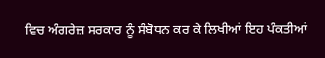ਵਿਚ ਅੰਗਰੇਜ਼ ਸਰਕਾਰ ਨੂੰ ਸੰਬੋਧਨ ਕਰ ਕੇ ਲਿਖੀਆਂ ਇਹ ਪੰਕਤੀਆਂ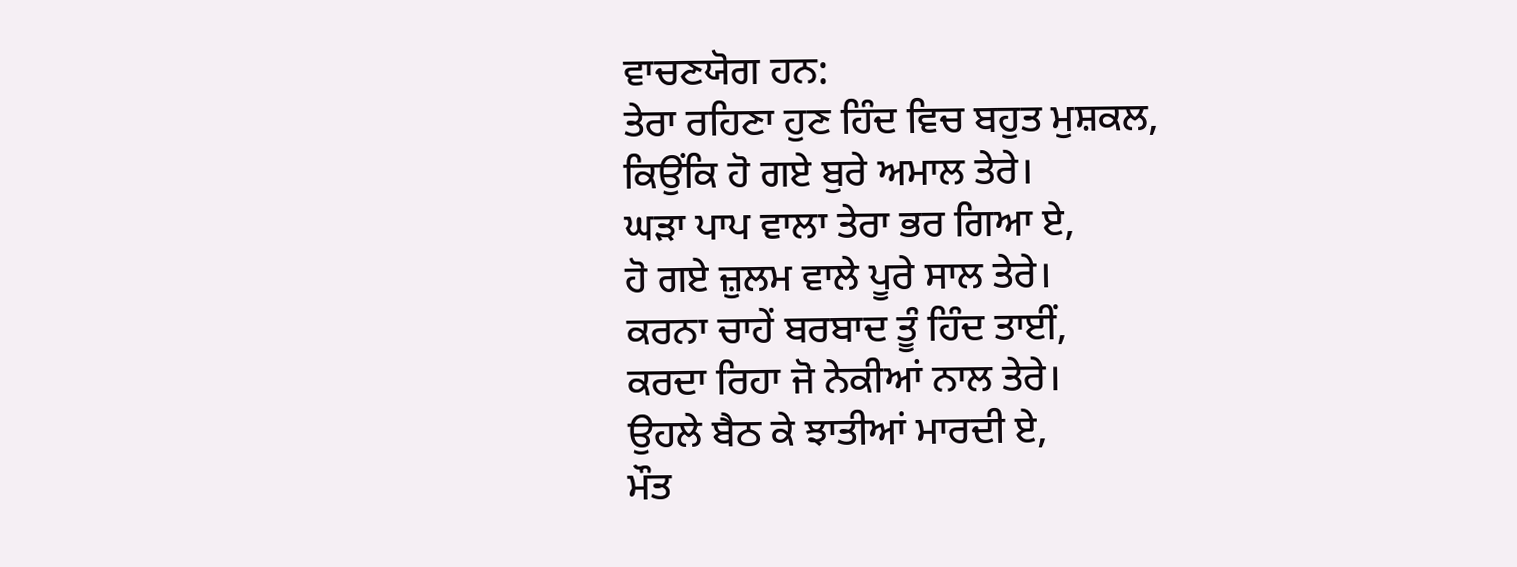ਵਾਚਣਯੋਗ ਹਨ:
ਤੇਰਾ ਰਹਿਣਾ ਹੁਣ ਹਿੰਦ ਵਿਚ ਬਹੁਤ ਮੁਸ਼ਕਲ,
ਕਿਉਂਕਿ ਹੋ ਗਏ ਬੁਰੇ ਅਮਾਲ ਤੇਰੇ।
ਘੜਾ ਪਾਪ ਵਾਲਾ ਤੇਰਾ ਭਰ ਗਿਆ ਏ,
ਹੋ ਗਏ ਜ਼ੁਲਮ ਵਾਲੇ ਪੂਰੇ ਸਾਲ ਤੇਰੇ।
ਕਰਨਾ ਚਾਹੇਂ ਬਰਬਾਦ ਤੂੰ ਹਿੰਦ ਤਾਈਂ,
ਕਰਦਾ ਰਿਹਾ ਜੋ ਨੇਕੀਆਂ ਨਾਲ ਤੇਰੇ।
ਉਹਲੇ ਬੈਠ ਕੇ ਝਾਤੀਆਂ ਮਾਰਦੀ ਏ,
ਮੌਤ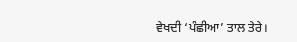ਵੇਖਦੀ ‘ਪੰਛੀਆ’ ਤਾਲ ਤੇਰੇ।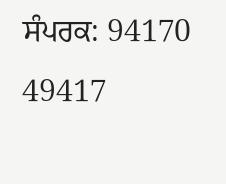ਸੰਪਰਕ: 94170 49417